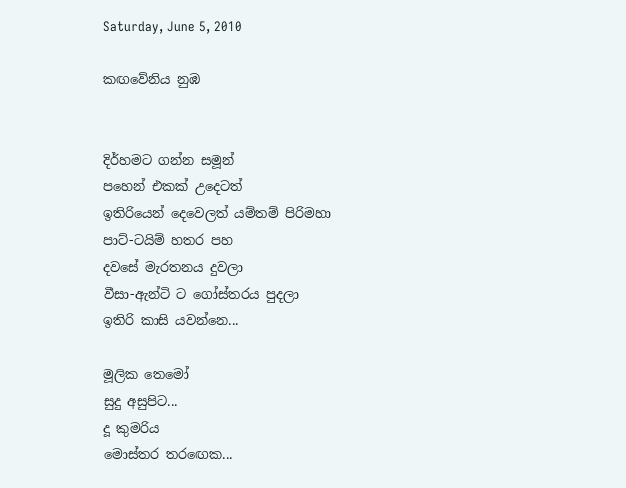Saturday, June 5, 2010

කඟවේනිය නුඹ


දිර්හමට ගන්න සමූන්
පහෙන් එකක් උදෙටත්
ඉතිරියෙන් දෙවෙලත් යම්තම් පිරිමහා
පාට්-ටයිම් හතර පහ
දවසේ මැරතනය දුවලා
වීසා-ඇන්ටි ට ගෝස්තරය පුදලා
ඉතිරි කාසි යවන්නෙ...

මූලික තෙමෝ
සුදු අසුපිට...
දූ කුමරිය
මොස්තර තරඟෙක...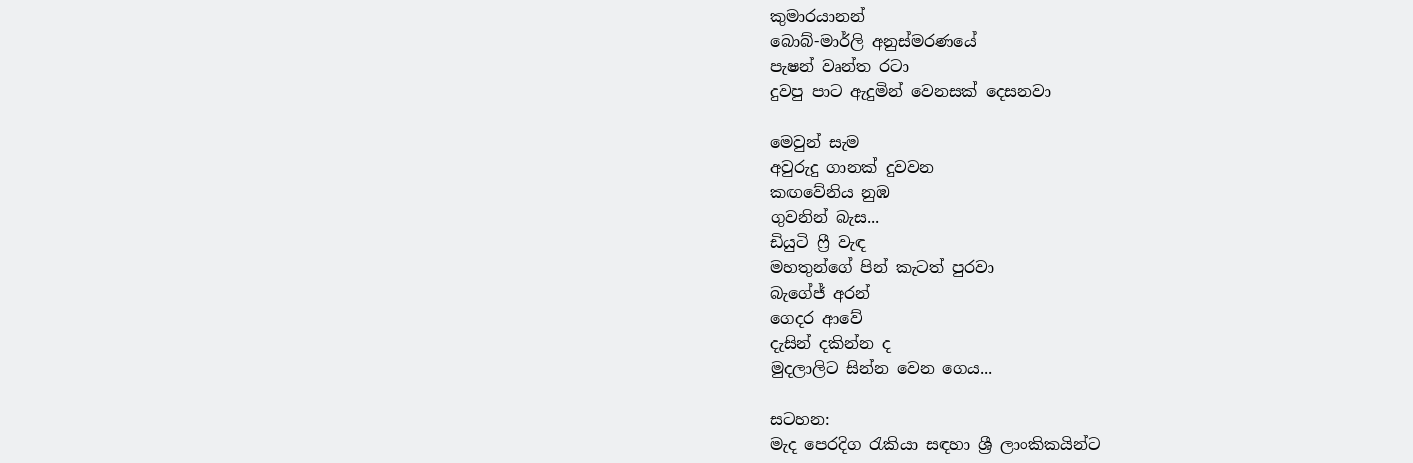කුමාරයානන්
බොබ්-මාර්ලි අනුස්මරණයේ
පැෂන් වෘන්ත රටා
දුවපු පාට ඇදුමින් වෙනසක් දෙසනවා

මෙවුන් සැම
අවුරුදු ගානක් දුවවන
කඟවේනිය නුඹ
ගුවනින් බැස...
ඩියුටි ෆ්‍රී වැඳ
මහතුන්ගේ පින් කැටත් පුරවා
බැගේජ් අරන්
ගෙදර ආවේ
දැසින් දකින්න ද
මුදලාලිට සින්න වෙන ගෙය...

සටහන:
මැද පෙරදිග රැකියා සඳහා ශ්‍රී ලාංකිකයින්ට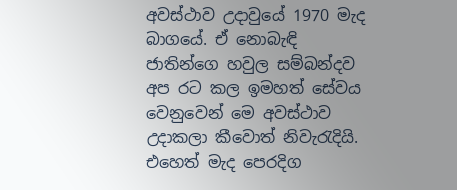අවස්ථාව උදාවුයේ 1970 මැද බාගයේ. ඒ නොබැඳි ජාතින්ගෙ හවුල සම්බන්දව අප රට කල ඉමහත් සේවය වෙනුවෙන් මෙ අවස්ථාව උදාකලා කීවොත් නිවැරැදියි. එහෙත් මැද පෙරදිග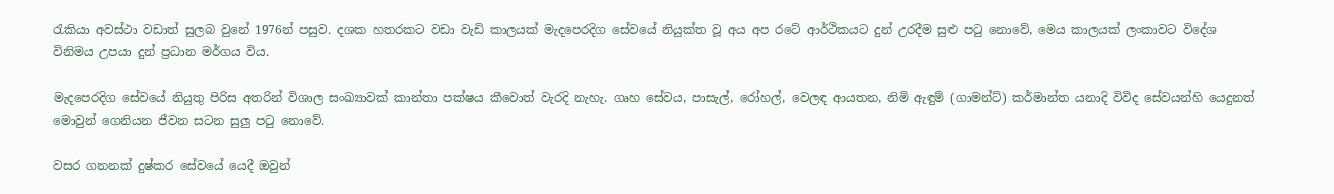රැකියා අවස්ථා වඩාත් සුලබ වුනේ 1976න් පසුව. දශක හතරකට වඩා වැඩි කාලයක් මැදපෙරදිග සේවයේ නියුක්ත වූ අය අප රටේ ආර්ථිකයට දුන් උරදීම සුළු පටු නොවේ, මෙය කාලයක් ලංකාවට විදේශ විනිමය උපයා දුන් ප්‍රධාන මර්ගය විය.

මැදපෙරදිග සේවයේ නියුතු පිරිස අතරින් විශාල සංඛ්‍යාවක් කාන්තා පක්ෂය කීවොත් වැරදි නැහැ. ගෘහ සේවය, පාසැල්, රෝහල්, වෙලඳ ආයතන, නිමි ඇඳුම් (ගාමන්ට්) කර්මාන්ත යනාදි විවිද සේවයන්හි යෙදුනත් මොවුන් ගෙනියන ජීවන සටන සුලු පටු නොවේ.

වසර ගනනක් දුෂ්කර සේවයේ යෙදී ඔවුන්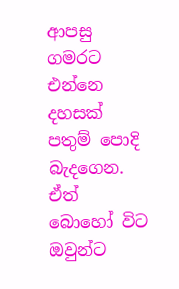ආපසු ගමරට එන්නෙ දහසක් පතුම් පොදි බැදගෙන. ඒත් බොහෝ විට ඔවුන්ට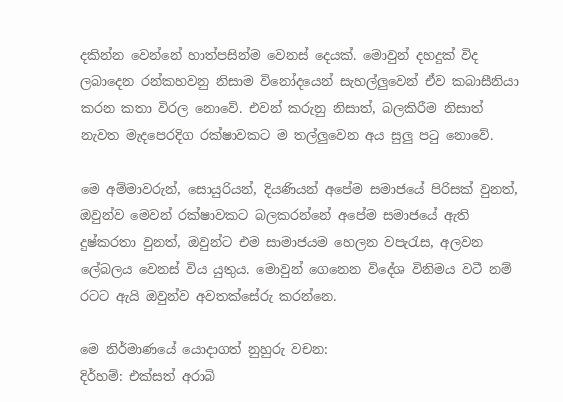දකින්න වෙන්නේ හාත්පසින්ම වෙනස් දෙයක්. මොවුන් දහදුක් විද ලබාදෙන රන්කහවනු නිසාම විනෝදයෙන් සැහල්ලුවෙන් ඒව කබාසීනියා කරන කතා විරල නොවේ. එවන් කරුනු නිසාත්, බලකිරීම නිසාත් නැවත මැදපෙරදිග රක්ෂාවකට ම තල්ලුවෙන අය සුලු පටු නොවේ.

මෙ අම්මාවරුන්, සොයුරියන්, දියණියන් අපේම සමාජයේ පිරිසක් වුනත්, ඔවුන්ව මෙවන් රක්ෂාවකට බලකරන්නේ අපේම සමාජයේ ඇති දුෂ්කරතා වුනත්, ඔවුන්ට එම සාමාජයම හෙලන වපැරැස, අලවන ලේබලය වෙනස් විය යුතුය. මොවුන් ගෙනෙන විදේශ විනිමය වටී නම් රටට ඇයි ඔවුන්ව අවතක්සේරු කරන්නෙ.

මෙ නිර්මාණයේ යොදාගත් නුහුරු වචන:
දිර්හම්: එක්සත් අරාබි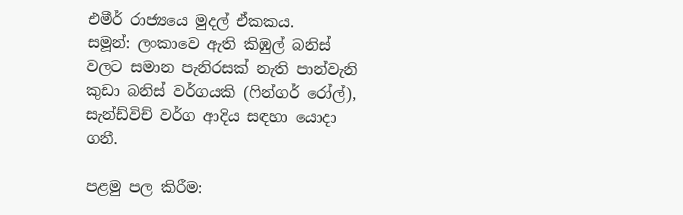එමීර් රාජ්‍යයෙ මුදල් ඒකකය.
සමූන්: ලංකාවෙ ඇති කිඹුල් බනිස් වලට සමාන පැනිරසක් නැති පාන්වැනි කුඩා බනිස් වර්ගයකි (ෆින්ගර් රෝල්), සැන්ඩ්විච් වර්ග ආදිය සඳහා යොදා ගනී.

පළමු පල කිරීම: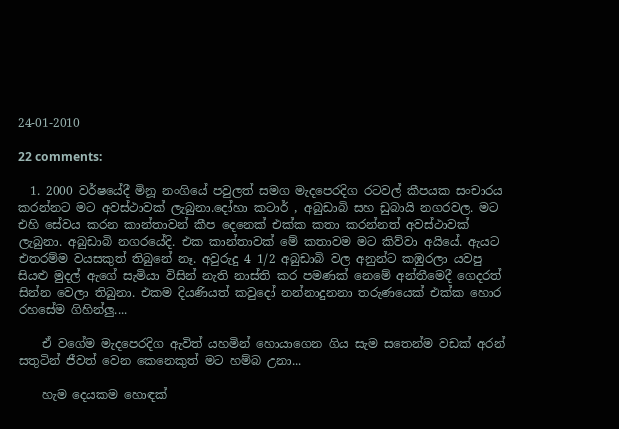24-01-2010

22 comments:

  1. 2000 වර්ෂයේදී මිනූ නංගියේ පවුලත් සමග මැදපෙරදිග රටවල් කීපයක සංචාරය කරන්නට මට අවස්ථාවක් ලැබුනා.දෝහා කටාර් , අබුඩාබි සහ ඩුබායි නගරවල. මට එහි සේවය කරන කාන්තාවන් කීප දෙනෙක් එක්ක කතා කරන්නත් අවස්ථාවක් ලැබුනා. අබුඩාබි නගරයේදි. එක කාන්තාවක් මේ කතාවම මට කිව්වා අයියේ. ඇයට එතරම්ම වයසකුත් තිබුනේ නෑ. අවුරුදු 4 1/2 අබුඩාබි වල අනුන්ට කඹුරලා යවපු සියළු මුදල් ඇගේ සැමියා විසින් නැති නාස්ති කර පමණක් නෙමේ අන්තීමෙදී ගෙදරත් සින්න වෙලා තිබුනා. එකම දියණියත් කවුදෝ නන්නාදුනනා තරුණයෙක් එක්ක හොර රහසේම ගිහින්ලු....

    ඒ වගේම මැදපෙරදිග ඇවිත් යහමින් හොයාගෙන ගිය සැම සතෙන්ම වඩක් අරන් සතුටින් ජීවත් වෙන කෙනෙකුත් මට හම්බ උනා...

    හැම දෙයකම හොඳක්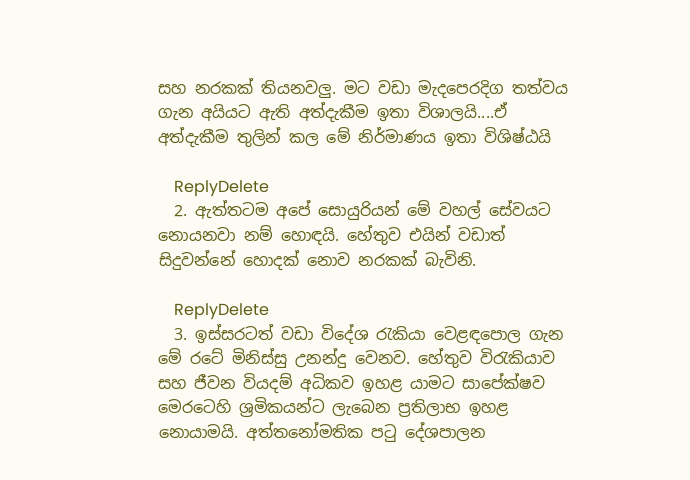සහ නරකක් තියනවලු. මට වඩා මැදපෙරදිග තත්වය ගැන අයියට ඇති අත්දැකීම ඉතා විශාලයි....ඒ අත්දැකීම තුලින් කල මේ නිර්මාණය ඉතා විශිෂ්ඨයි

    ReplyDelete
  2. ඇත්තටම අපේ සොයුරියන් මේ වහල් සේවයට නොයනවා නම් හොඳයි. හේතුව එයින් වඩාත් සිදුවන්නේ හොදක් නොව නරකක් බැවිනි.

    ReplyDelete
  3. ඉස්සරටත් වඩා විදේශ රැකියා වෙළඳපොල ගැන මේ රටේ මිනිස්සු උනන්දු වෙනව. හේතුව විරැකියාව සහ ජීවන වියදම් අධිකව ඉහළ යාමට සාපේක්ෂව මෙරටෙහි ශ්‍රමිකයන්ට ලැබෙන ප්‍රතිලාභ ඉහළ නොයාමයි. අත්‍තනෝමතික පටු දේශපාලන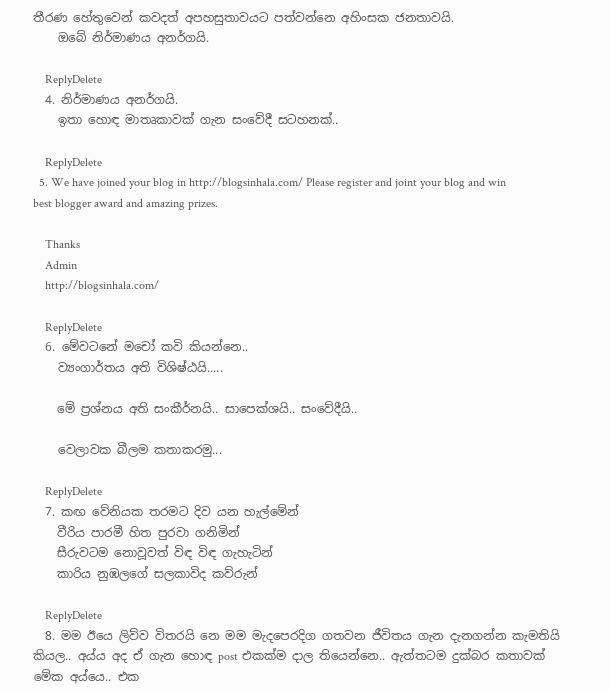තීරණ හේතුවෙන් කවදත් අපහසුතාවයට පත්වන්නෙ අහිංසක ජනතාවයි.
    ඔබේ නිර්මාණය අනර්ගයි.

    ReplyDelete
  4. නිර්මාණය අනර්ගයි.
    ඉතා හොඳ මාතෘකාවක් ගැන සංවේදී සටහනක්..

    ReplyDelete
  5. We have joined your blog in http://blogsinhala.com/ Please register and joint your blog and win best blogger award and amazing prizes.

    Thanks
    Admin
    http://blogsinhala.com/

    ReplyDelete
  6. මේවටනේ මචෝ කවි කියන්නෙ..
    ව්‍යංගාර්තය අති විශිෂ්ඨයි.....

    මේ ප්‍රශ්නය අති සංකීර්නයි.. සාපෙක්ශයි.. සංවේදීයි..

    වෙලාවක බීලම කතාකරමු...

    ReplyDelete
  7. කඟ වේනියක තරමට දිව යන හැල්මේන්
    වීරිය පාරමී හිත පුරවා ගනිමින්
    සීරුවටම නොවූවත් විඳ විඳ ගැහැටින්
    කාරිය නුඹලගේ සලකාවිද කව්රුන්

    ReplyDelete
  8. මම ඊයෙ ලිව්ව විතරයි නෙ මම මැදපෙරදිග ගතවන ජීවිතය ගැන දැනගන්න කැමතියි කියල.. අය්ය අද ඒ ගැන හොඳ post එකක්ම දාල තියෙන්නෙ.. ඇත්තටම දුක්බර කතාවක් මේක අය්යෙ.. එක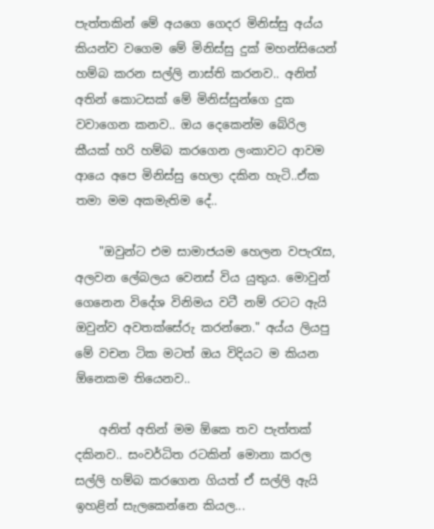පැත්තකින් මේ අයගෙ ගෙදර මිනිස්සු අය්ය කියන්ව වගෙම මේ මිනිස්සු දුක් මහන්සියෙන් හම්බ කරන සල්ලි නාස්ති කරනව.. අනිත් අතින් කොටසක් මේ මිනිස්සුන්ගෙ දුක වවාගෙන කනව.. ඔය දෙකෙන්ම බේරිල කීයක් හරි හම්බ කරගෙන ලංකාවට ආවම ආයෙ අපෙ මිනිස්සු හෙලා දකින හැටි..ඒක තමා මම අකමැතිම දේ..

    "ඔවුන්ට එම සාමාජයම හෙලන වපැරැස, අලවන ලේබලය වෙනස් විය යුතුය. මොවුන් ගෙනෙන විදේශ විනිමය වටී නම් රටට ඇයි ඔවුන්ව අවතක්සේරු කරන්නෙ." අය්ය ලියපු මේ වචන ටික මටත් ඔය විදියට ම කියන ඕනෙකම තියෙනව..

    අනිත් අතින් මම ඕකෙ තව පැත්තක් දකිනව.. සංවර්ධිත රටකින් මොනා කරල සල්ලි හම්බ කරගෙන ගියත් ඒ සල්ලි ඇයි ඉහළින් සැලකෙන්නෙ කියල...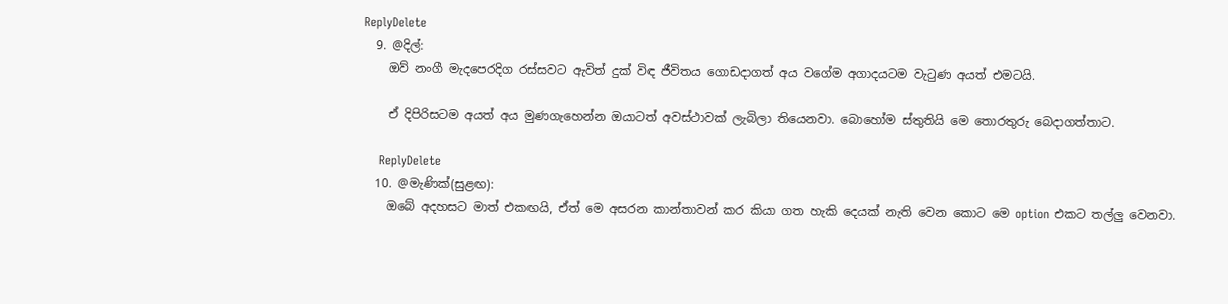ReplyDelete
  9. @දිල්:
    ඔව් නංගී මැදපෙරදිග රස්සවට ඇවිත් දුක් විඳ ජීවිතය ගොඩදාගත් අය වගේම අගාදයටම වැටුණ අයත් එමටයි.

    ඒ දිපිරිසටම අයත් අය මුණගැහෙන්න ඔයාටත් අවස්ථාවක් ලැබිලා තියෙනවා. බොහෝම ස්තුතියි මෙ තොරතුරු බෙදාගත්තාට.

    ReplyDelete
  10. @මැණික්(සුළඟ):
    ඔබේ අදහසට මාත් එකඟයි, ඒත් මෙ අසරන කාන්තාවන් කර කියා ගත හැකි දෙයක් නැති වෙන කොට මෙ option එකට තල්ලු වෙනවා.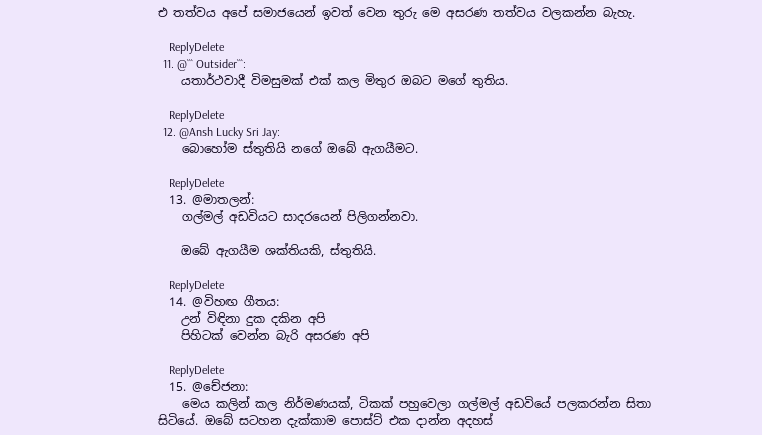එ තත්වය අපේ සමාජයෙන් ඉවත් වෙන තුරු මෙ අසරණ තත්වය වලකන්න බැහැ.

    ReplyDelete
  11. @``` Outsider```:
    යතාර්ථවාදී විමසුමක් එක් කල මිතුර ඔබට මගේ තුතිය.

    ReplyDelete
  12. @Ansh Lucky Sri Jay:
    බොහෝම ස්තුතියි නගේ ඔබේ ඇගයීමට.

    ReplyDelete
  13. @මාතලන්:
    ගල්මල් අඩවියට සාදරයෙන් පිලිගන්නවා.

    ඔබේ ඇගයීම ශක්තියකි, ස්තුතියි.

    ReplyDelete
  14. @විහඟ ගීතය:
    උන් විඳිනා දුක දකින අපි
    පිහිටක් වෙන්න බැරි අසරණ අපි

    ReplyDelete
  15. @චේජනා:
    මෙය කලින් කල නිර්මණයක්, ටිකක් පහුවෙලා ගල්මල් අඩවියේ පලකරන්න සිතා සිටියේ. ඔබේ සටහන දැක්කාම පොස්ට් එක දාන්න අදහස්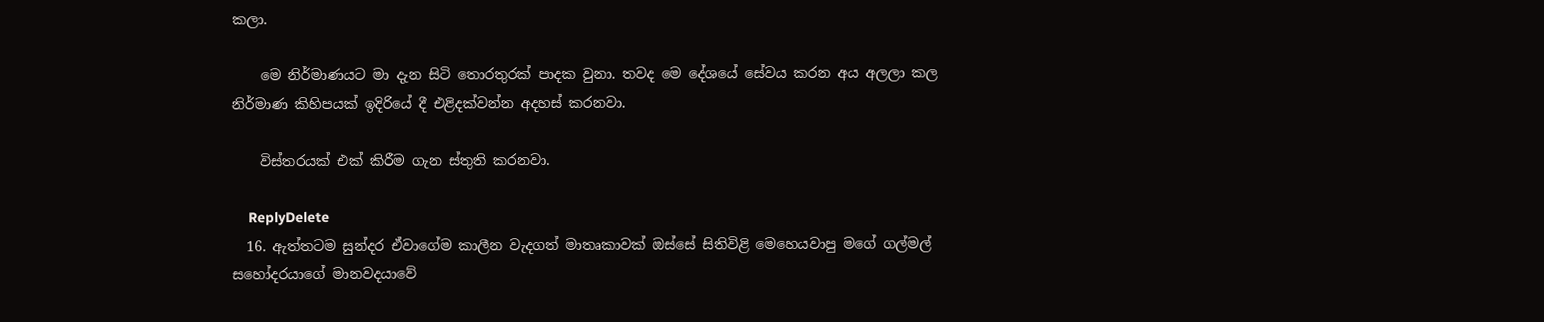කලා.

    මෙ නිර්මාණයට මා දැන සිටි තොරතුරක් පාදක වුනා. තවද මෙ දේශයේ සේවය කරන අය අලලා කල නිර්මාණ කිහිපයක් ඉදිරියේ දී එළිදක්වන්න අදහස් කරනවා.

    විස්තරයක් එක් කිරීම ගැන ස්තුති කරනවා.

    ReplyDelete
  16. ඇත්තටම සුන්දර ඒවාගේම කාලීන වැදගත් මාතෘකාවක් ඔස්සේ සිතිවිළි මෙහෙයවාපු මගේ ගල්මල් සහෝදරයාගේ මානවදයාවේ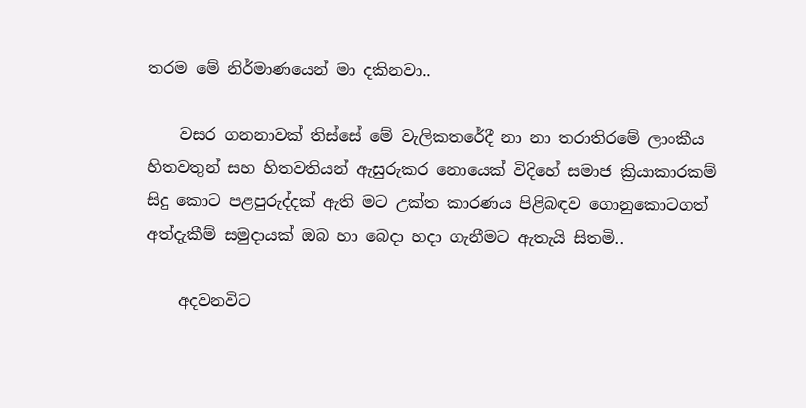තරම මේ නිර්මාණයෙන් මා දකිනවා..

    වසර ගනනාවක් තිස්සේ මේ වැලිකතරේදී නා නා තරාතිරමේ ලාංකීය හිතවතුන් සහ හිතවතියන් ඇසුරුකර නොයෙක් විදිහේ සමාජ ක්‍රියාකාරකම් සිදු කොට පළපුරුද්දක් ඇති මට උක්ත කාරණය පිළිබඳව ගොනුකොටගත් අත්දැකීම් සමුදායක් ඔබ හා බෙදා හදා ගැනීමට ඇතැයි සිතමි..

    අදවනවිට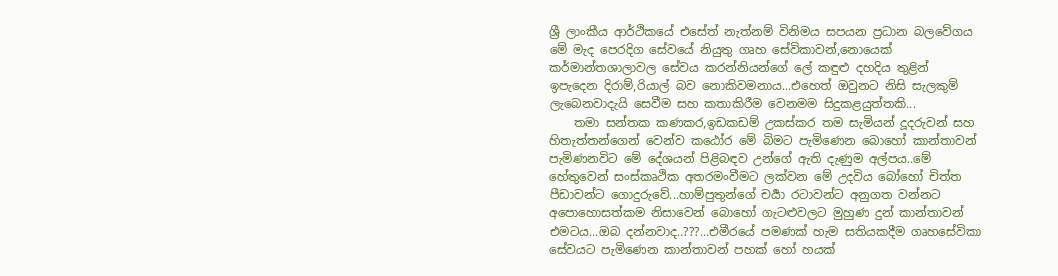ශ්‍රී ලාංකීය ආර්ථිකයේ එසේත් නැත්නම් විනිමය සපයන ප්‍රධාන බලවේගය මේ මැද පෙරදිග සේවයේ නියුතු ගෘහ සේවිකාවන්,නොයෙක් කර්මාන්තශාලාවල සේවය කරන්නියන්ගේ ලේ කඳුළු දහදිය තුළින් ඉපැදෙන දිරාම්,රියාල් බව නොකිවමනාය...එහෙත් ඔවුනට නිසි සැලකුම් ලැබෙනවාදැයි සෙවීම සහ කතාකිරීම වෙනමම සිදුකළයුත්තකි...
    තමා සන්තක කණකර,ඉඩකඩම් උකස්කර තම සැමියන් දූදරුවන් සහ හිතැත්තන්ගෙන් වෙන්ව කඨෝර මේ බිමට පැමිණෙන බොහෝ කාන්තාවන් පැමිණනවිට මේ දේශයන් පිළිබඳව උන්ගේ ඇති දැණුම අල්පය..මේ හේතුවෙන් සංස්කෘථික අතරමංවීමට ලක්වන මේ උදවිය බෝහෝ චිත්ත පීඩාවන්ට ගොදුරුවේ...හාම්පුතුන්ගේ චර්‍යා රටාවන්ට අනුගත වන්නට අපොහොසත්කම නිසාවෙන් බොහෝ ගැටළුවලට මුහුණ දුන් කාන්තාවන් එමටය...ඔබ දන්නවාද..???...එමීරයේ පමණක් හැම සතියකදීම ගෘහසේවිකා සේවයට පැමිණෙන කාන්තාවන් පහක් හෝ හයක්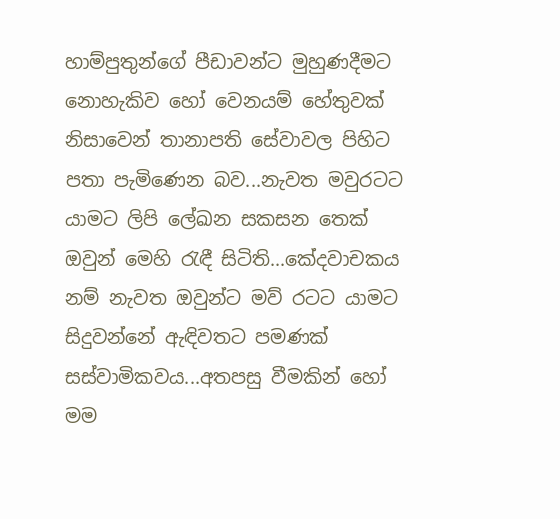හාම්පුතුන්ගේ පීඩාවන්ට මුහුණදීමට නොහැකිව හෝ වෙනයම් හේතුවක් නිසාවෙන් තානාපති සේවාවල පිහිට පතා පැමිණෙන බව...නැවත මවුරටට යාමට ලිපි ලේඛන සකසන තෙක් ඔවුන් මෙහි රැඳී සිටිති...කේදවාචකය නම් නැවත ඔවුන්ට මව් රටට යාමට සිදුවන්නේ ඇඳිවතට පමණක් සස්වාමිකවය...අතපසු වීමකින් හෝ මම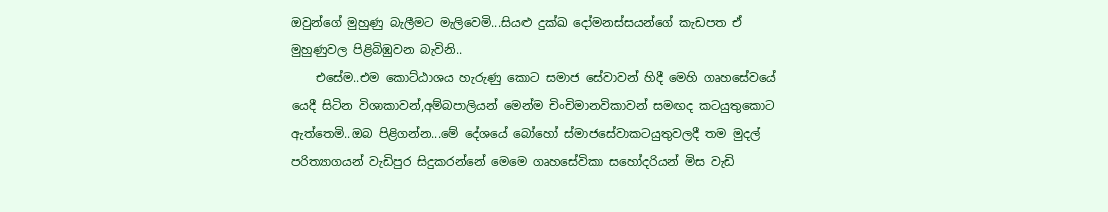ඔවුන්ගේ මුහුණු බැලීමට මැලිවෙමි...සියළු දුක්ඛ දෝමනස්සයන්ගේ කැඩපත ඒ මුහුණුවල පිළිබිඹුවන බැවිනි..
    එසේම..එම කොට්ඨාශය හැරුණු කොට සමාජ සේවාවන් හිදී මෙහි ගෘහසේවයේ යෙදී සිටින විශාකාවන්,අම්බපාලියන් මෙන්ම චිංචිමානවිකාවන් සමඟද කටයුතුකොට ඇත්තෙමි..ඔබ පිළිගන්න...මේ දේශයේ බෝහෝ ස්මාජසේවාකටයුතුවලදී තම මුදල් පරිත්‍යාගයන් වැඩිපුර සිදුකරන්නේ මෙමෙ ගෘහසේවිකා සහෝදරියන් මිස වැඩි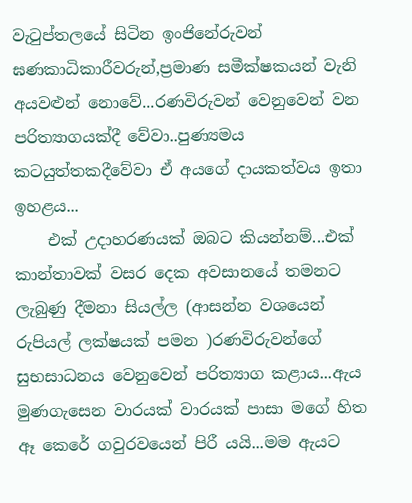වැටුප්තලයේ සිටින ඉංජිනේරුවන් ඝණකාධිකාරීවරුන්,ප්‍රමාණ සමීක්ෂකයන් වැනි අයවළුන් නොවේ...රණවිරුවන් වෙනුවෙන් වන පරිත්‍යාගයක්දී වේවා..පුණ්‍යමය කටයුත්තකදීවේවා ඒ අයගේ දායකත්වය ඉතා ඉහළය...
    එක් උදාහරණයක් ඔබට කියන්නම්...එක් කාන්තාවක් වසර දෙක අවසානයේ තමනට ලැබුණු දීමනා සියල්ල (ආසන්න වශයෙන් රුපියල් ලක්ෂයක් පමන )රණවිරුවන්ගේ සුභසාධනය වෙනුවෙන් පරිත්‍යාග කළාය...ඇය මුණගැසෙන වාරයක් වාරයක් පාසා මගේ හිත ඈ කෙරේ ගවුරවයෙන් පිරී යයි...මම ඇයට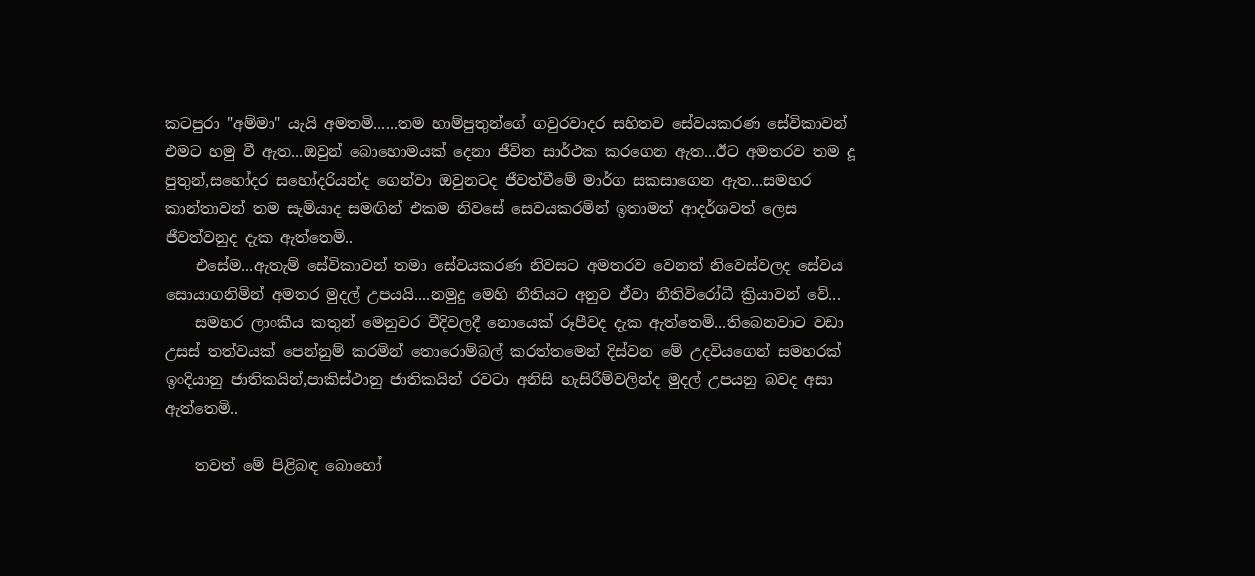කටපුරා "අම්මා" යැයි අමතමි......තම හාම්පුතුන්ගේ ගවුරවාදර සහිතව සේවයකරණ සේවිකාවන් එමට හමු වී ඇත...ඔවුන් බොහොමයක් දෙනා ජීවිත සාර්ථක කරගෙන ඇත...ඊට අමතරව තම දූ පුතුන්,සහෝදර සහෝදරියන්ද ගෙන්වා ඔවුනටද ජීවත්වීමේ මාර්ග සකසාගෙන ඇත...සමහර කාන්තාවන් තම සැමියාද සමඟින් එකම නිවසේ සෙවයකරමින් ඉතාමත් ආදර්ශවත් ලෙස ජීවත්වනුද දැක ඇත්තෙමි..
    එසේම...ඇතැම් සේවිකාවන් තමා සේවයකරණ නිවසට අමතරව වෙනත් නිවෙස්වලද සේවය සොයාගනිමින් අමතර මුදල් උපයයි....නමුදු මෙහි නීතියට අනුව ඒවා නීතිවිරෝධී ක්‍රියාවන් වේ...
    සමහර ලාංකීය කතුන් මෙනුවර වීදිවලදී නොයෙක් රූපීවද දැක ඇත්තෙමි...තිබෙනවාට වඩා උසස් තත්වයක් පෙන්නුම් කරමින් තොරොම්බල් කරත්තමෙන් දිස්වන මේ උදවියගෙන් සමහරක් ඉංදියානු ජාතිකයින්,පාකිස්ථානු ජාතිකයින් රවටා අනිසි හැසිරීම්වලින්ද මුදල් උපයනු බවද අසා ඇත්තෙමි..

    තවත් මේ පිළිබඳ බොහෝ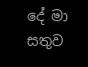දේ මා සතුව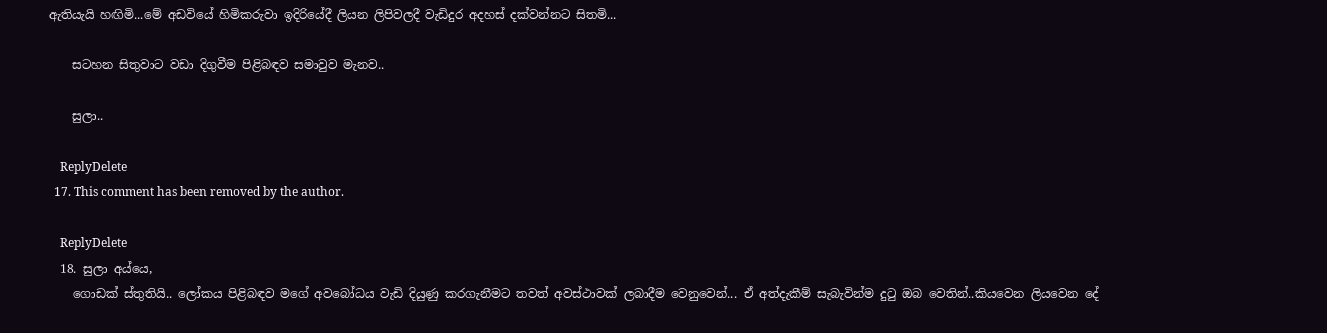ඇතියැයි හඟිමි...මේ අඩවියේ හිමිකරුවා ඉදිරියේදී ලියන ලිපිවලදී වැඩිදුර අදහස් දක්වන්නට සිතමි...

    සටහන සිතුවාට වඩා දිගුවීම පිළිබඳව සමාවුව මැනව..

    සුලා..

    ReplyDelete
  17. This comment has been removed by the author.

    ReplyDelete
  18. සුලා අය්යෙ,
    ගොඩක් ස්තුතියි.. ලෝකය පිළිබඳව මගේ අවබෝධය වැඩි දියුණු කරගැනීමට තවත් අවස්ථාවක් ලබාදීම වෙනුවෙන්... ඒ අත්දැකීම් සැබැවින්ම දු‍ටු ඔබ වෙතින්..කියවෙන ලියවෙන දේ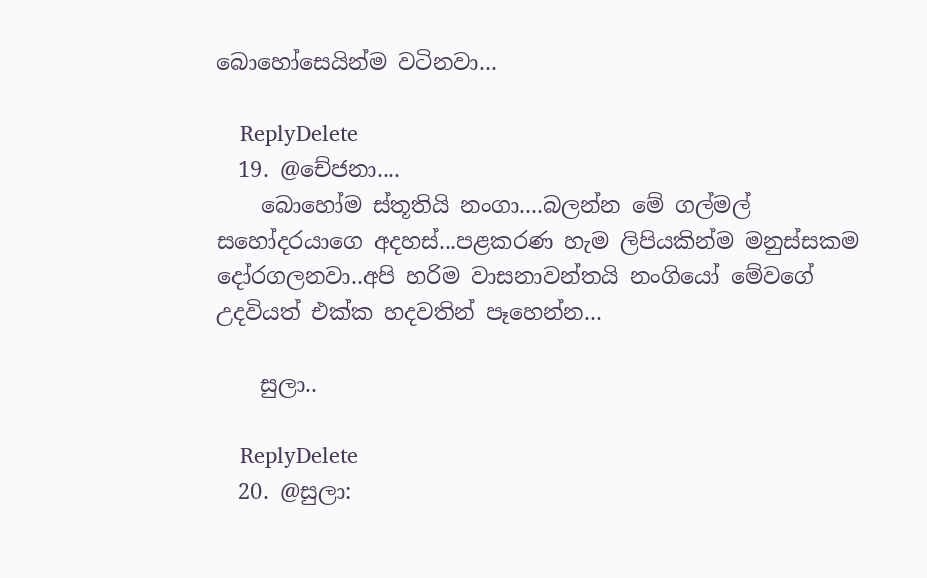බොහෝසෙයින්ම වටිනවා...

    ReplyDelete
  19. @චේජනා....
    බොහෝම ස්තූතියි නංගා....බලන්න මේ ගල්මල් සහෝදරයාගෙ අදහස්...පළකරණ හැම ලිපියකින්ම මනුස්සකම දෝරගලනවා..අපි හරිම වාසනාවන්තයි නංගියෝ මේවගේ උදවියත් එක්ක හදවතින් පෑහෙන්න...

    සුලා..

    ReplyDelete
  20. @සුලා: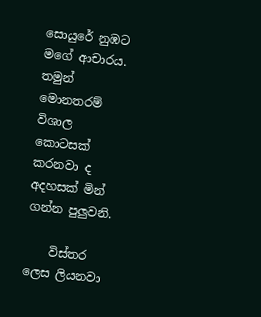සොයුරේ නුඹට මගේ ආචාරය. තමුන් මොනතරම් විශාල කොටසක් කරනවා ද අදහසක් මින් ගන්න පුලුවනි.

    විස්තර ලෙස ලියනවා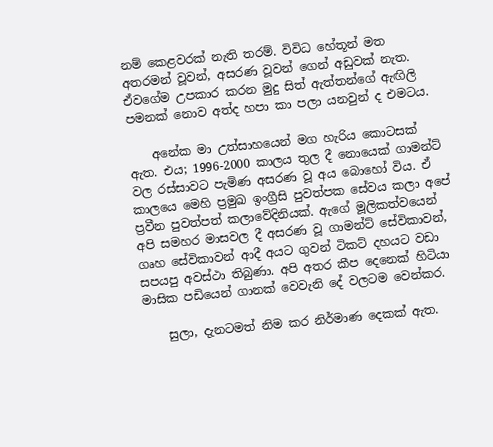නම් කෙළවරක් නැති තරම්. විවිධ හේතූන් මත අතරමන් වූවන්, අසරණ වූවන් ගෙන් අඩුවක් නැත. ඒවගේම උපකාර කරන මුදු සිත් ඇත්තන්ගේ ඇඟිලි පමනක් නොව අත්ද හපා කා පලා යනවුන් ද එමටය.

    අනේක මා උත්සාහයෙන් මග හැරිය කොටසක් ඇත. එය; 1996-2000 කාලය තුල දී නොයෙක් ගාමන්ට් වල රස්සාවට පැමිණ අසරණ වූ අය බොහෝ විය. ඒ කාලයෙ මෙහි ප්‍රමුඛ ඉංග්‍රීසි පුවත්පක සේවය කලා අපේ ප්‍රවීන පුවත්පත් කලාවේදිනියක්. ඇගේ මූලිකත්වයෙන් අපි සමහර මාසවල දී අසරණ වූ ගාමන්ට් සේවිකාවන්, ගෘහ සේවිකාවන් ආදී අයට ගුවන් ටිකට් දහයට වඩා සපයපු අවස්ථා තිබුණා. අපි අතර කීප දෙනෙක් හිටියා මාසික පඩියෙන් ගානක් වෙවැනි දේ වලටම වෙන්කර.

    සුලා, දැනටමත් නිම කර නිර්මාණ දෙකක් ඇත.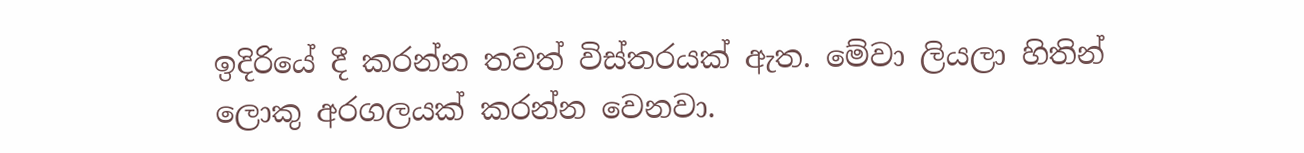ඉදිරියේ දී කරන්න තවත් විස්තරයක් ඇත. මේවා ලියලා හිතින් ලොකු අරගලයක් කරන්න වෙනවා.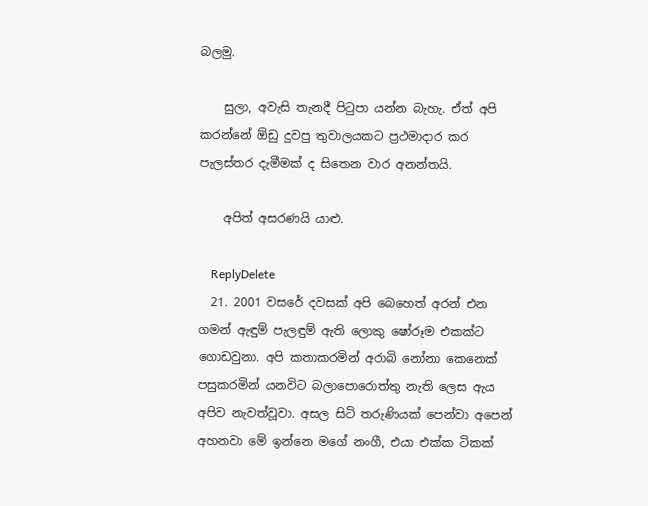බලමු.

    සුලා, අවැසි තැනදී පිටුපා යන්න බැහැ. ඒත් අපි කරන්නේ ඕඩු දුවපු තුවාලයකට ප්‍රථමාදාර කර පැලස්තර දැමීමක් ද සිතෙන වාර අනන්තයි.

    අපිත් අසරණයි යාළු.

    ReplyDelete
  21. 2001 වසරේ දවසක් අපි බෙහෙත් අරන් එන ගමන් ඇඳුම් පැලඳුම් ඇති ලොකු ෂෝරූම එකක්ට ගොඩවුනා. අපි කතාකරමින් අරාබි නෝනා කෙනෙක් පසුකරමින් යනවිට බලාපොරොත්තු නැති ලෙස ඇය අපිව නැවත්වූවා. අසල සිටි තරුණියක් පෙන්වා අපෙන් අහනවා මේ ඉන්නෙ මගේ නංගී, එයා එක්ක ටිකක්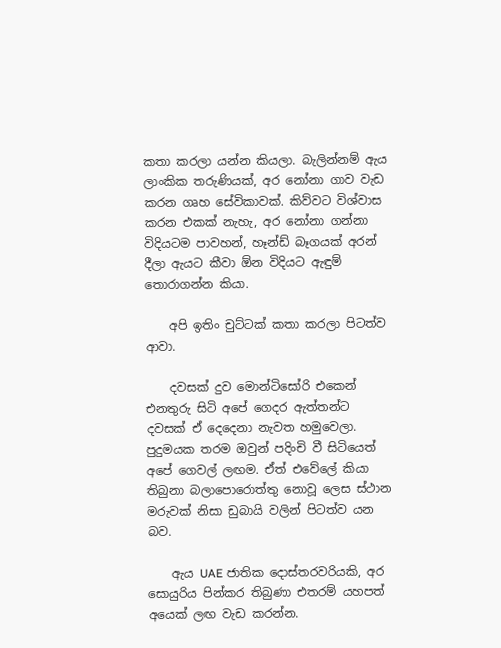කතා කරලා යන්න කියලා. බැලින්නම් ඇය ලාංකික තරුණියක්, අර නෝනා ගාව වැඩ කරන ගෘහ සේවිකාවක්. කිව්වට විශ්වාස කරන එකක් නැහැ, අර නෝනා ගන්නා විදියටම පාවහන්, හෑන්ඩ් බෑගයක් අරන් දීලා ඇයට කීවා ඕන විදියට ඇඳුම් තොරාගන්න කියා.

    අපි ඉතිං චුට්ටක් කතා කරලා පිටත්ව ආවා.

    දවසක් දුව මොන්ටිසෝරි එකෙන් එනතුරු සිටි අපේ ගෙදර ඇත්තන්ට දවසක් ඒ දෙදෙනා නැවත හමුවෙලා. පුදුමයක තරම ඔවුන් පදිංචි වී සිටියෙත් අපේ ගෙවල් ලඟම. ඒත් එවේලේ කියා තිබුනා බලාපොරොත්තු නොවූ ලෙස ස්ථාන මරුවක් නිසා ඩුබායි වලින් පිටත්ව යන බව.

    ඇය UAE ජාතික දොස්තරවරියකි, අර සොයුරිය පින්කර තිබුණා එතරම් යහපත් අයෙක් ලඟ වැඩ කරන්න.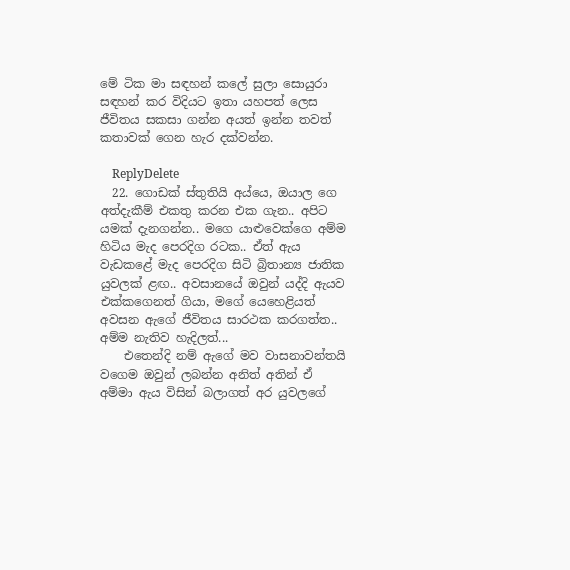මේ ටික මා සඳහන් කලේ සුලා සොයුරා සඳහන් කර විදියට ඉතා යහපත් ලෙස ජීවිතය සකසා ගන්න අයත් ඉන්න තවත් කතාවක් ගෙන හැර දක්වන්න.

    ReplyDelete
  22. ගොඩක් ස්තුතියි අය්යෙ, ඔයාල ගෙ අත්දැකීම් එකතු කරන එක ගැන.. අපිට යමක් දැනගන්න.. මගෙ යාළුවෙක්ගෙ අම්ම හිටිය මැද පෙරදිග රටක.. ඒත් ඇය වැඩකළේ මැද පෙරදිග සිටි බ්‍රිතාන්‍ය ජාතික යුවලක් ළඟ.. අවසානයේ ඔවුන් යද්දි ඇයව එක්කගෙනත් ගියා, මගේ යෙහෙළියත් අවසන ඇගේ ජීවිතය සාරථක කරගත්ත.. අම්ම නැතිව හැදිලත්...
    එතෙන්දි නම් ඇගේ මව වාසනාවන්තයි වගෙම ඔවුන් ලබන්න අනිත් අතින් ඒ අම්මා ඇය විසින් බලාගත් අර යුවලගේ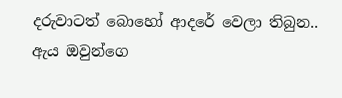දරුවාටත් බොහෝ ආදරේ වෙලා තිබුන.. ඇය ඔවුන්ගෙ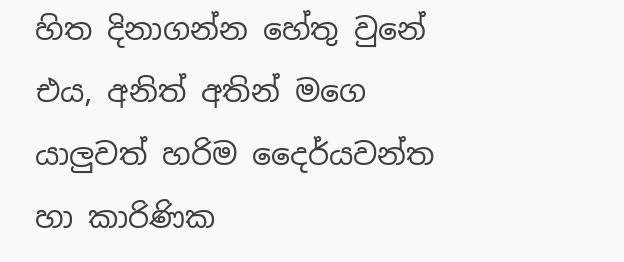හිත දිනාගන්න හේතු වුනේ එය, අනිත් අතින් මගෙ යාලුවත් හරිම දෛර්යවන්ත හා කාරිණික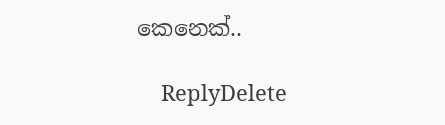කෙනෙක්..

    ReplyDelete